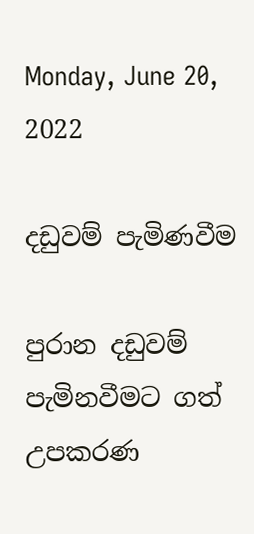Monday, June 20, 2022

දඩුවම් පැමිණවීම

පුරාන දඩුවම් පැමිනවීමට ගත් උපකරණ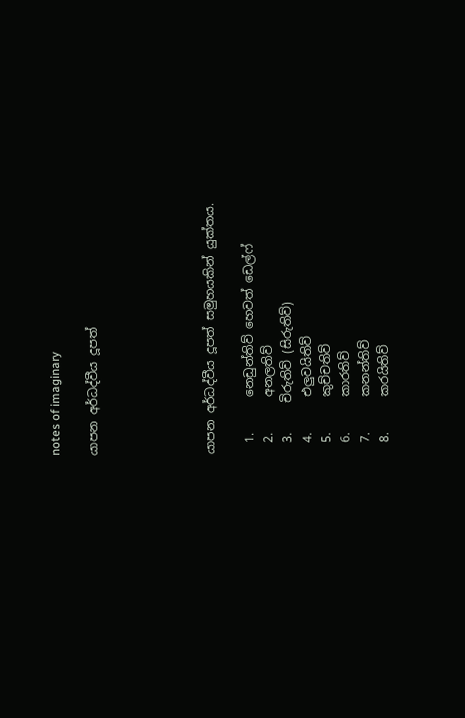notes of imaginary

යාපන අර්ධද්වීය දූපත්





යාපන අර්ධද්වීය දූපත් සමුහයකින් යුක්තය.

  1.      නෙඩුන්තිව් හෙවත් ඩෙල්ෆ්
  2.      අනලතිව්
  3.     චිරුතිව් (සිරුතිව්)
  4.      එලුවයිතිව්
  5.      කුච්චතිව්
  6.      කාරතිව්
  7.      කනන්තිව්
  8.      කරයිතිව්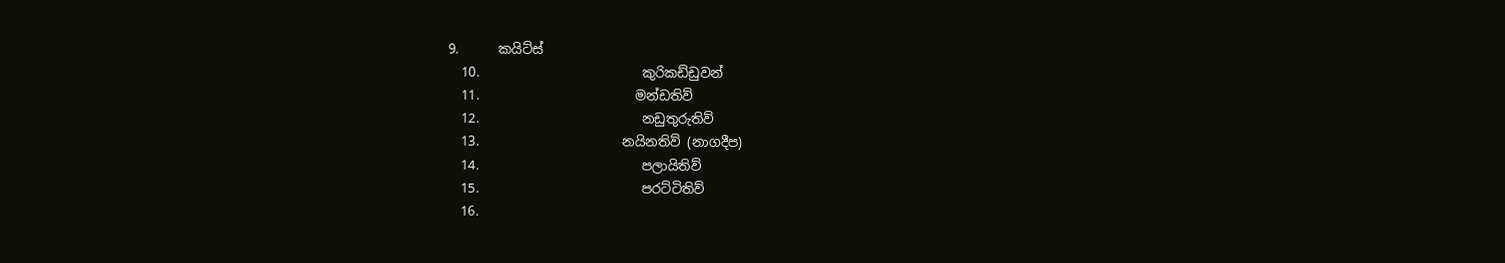9.      කයිට්‌ස්‌
  10.                         කුරිකඩ්ඩුවන්
  11.                        මන්ඩතිව්
  12.                         නඩුතුරුතිව්
  13.                      නයිනතිව් (නාගදීප)
  14.                         පලායිතිව්
  15.                         පරට්‌ටිතිව්
  16.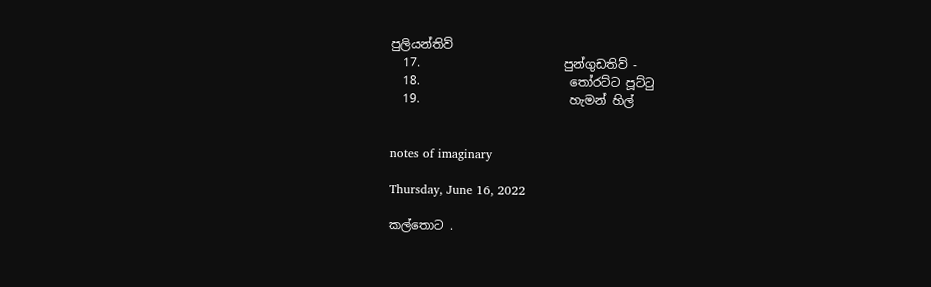පුලියන්තිව්
  17.                        පුන්ගුඩතිව් -
  18.                         තෝරට්‌ට පූට්‌ටු
  19.                         හැමන් හිල්


notes of imaginary

Thursday, June 16, 2022

කල්තොට .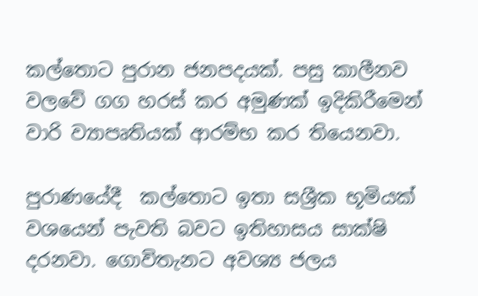කල්තොට පුරාන ජනපදයක්. පසු කාලීනව වලවේ ගග හරස් කර අමුණක් ඉදිකිරීමෙන් වාරි ව්‍යාපෘතියක් ආරම්භ කර තියෙනවා.

පුරාණයේදී  කල්තොට ඉතා සශ්‍රීක භූමියක් වශයෙන් පැවති බවට ඉතිහාසය සාක්ෂි දරනවා. ගොවිතැනට අවශ්‍ය ජලය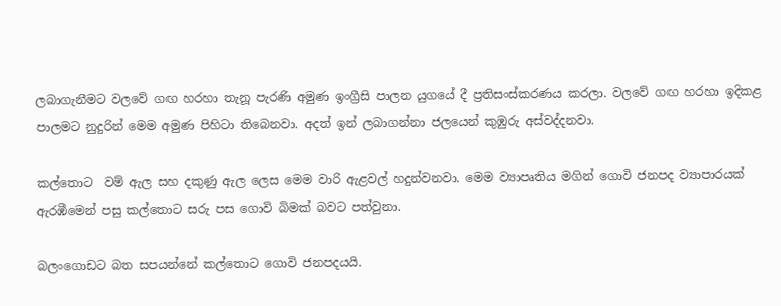ලබාගැනීමට වලවේ ගඟ හරහා තැනූ පැරණි අමුණ ඉංග්‍රීසි පාලන යුගයේ දී ප්‍රතිසංස්කරණය කරලා. වලවේ ගඟ හරහා ඉදිකළ පාලමට නුදුරින් මෙම අමුණ පිහිටා තිබෙනවා. අදත් ඉන් ලබාගන්නා ජලයෙන් කුඹුරු අස්වද්දනවා.

කල්තොට  වම් ඇල සහ දකුණු ඇල ලෙස මෙම වාරි ඇළවල් හදුන්වනවා. මෙම ව්‍යාපෘතිය මගින් ගොවි ජනපද ව්‍යාපාරයක් ඇරඹීමෙන් පසු කල්තොට සරු පස ගොවි බිමක් බවට පත්වුනා.

බලංගොඩට බත සපයන්නේ කල්තොට ගොවි ජනපදයයි.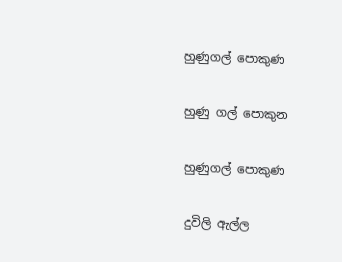හුණුගල් පොකුණ

හුණු ගල් පොකුන

හුණුගල් පොකුණ

දුවිලි ඇල්ල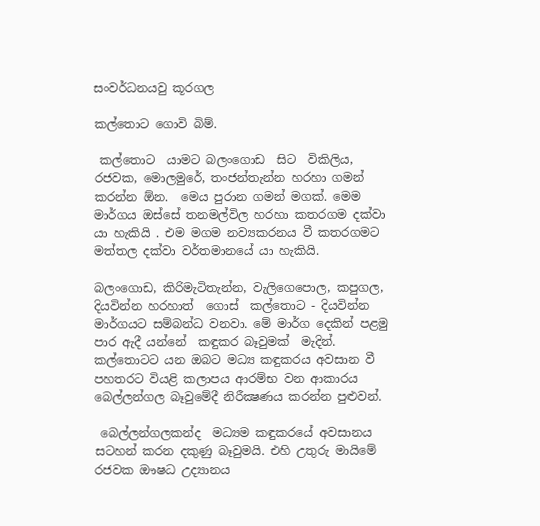සංවර්ධනයවු කූරගල

කල්තොට ගොවි බිම්.

 කල්තොට  යාමට බලංගොඩ  සිට  විකිලිය, රජවක, මොලමුරේ, තංජන්තැන්න හරහා ගමන් කරන්න ඕන.  මෙය පුරාන ගමන් මගක්. මෙම මාර්ගය ඔස්සේ තනමල්විල හරහා කතරගම දක්වා යා හැකියි . එම මගම නව්‍යකරනය වී කතරගමට මත්තල දක්වා වර්තමානයේ යා හැකියි.

බලංගොඩ, කිරිමැටිතැන්න, වැලිගෙපොල, කපුගල, දියවින්න හරහාත්  ගොස්  කල්තොට - දියවින්න මාර්ගයට සම්බන්ධ වනවා. මේ මාර්ග දෙකින් පළමු පාර ඇදී යන්නේ  කඳුකර බෑවුමක්  මැදින්. කල්තොටට යන ඔබට මධ්‍ය කඳුකරය අවසාන වී පහතරට වියළි කලාපය ආරම්භ වන ආකාරය බෙල්ලන්ගල බෑවුමේදී නිරීක්‍ෂණය කරන්න පුළුවන්.

 බෙල්ලන්ගලකන්ද  මධ්‍යම කඳුකරයේ අවසානය සටහන් කරන දකුණු බෑවුමයි. එහි උතුරු මායිමේ රජවක ඖෂධ උද්‍යානය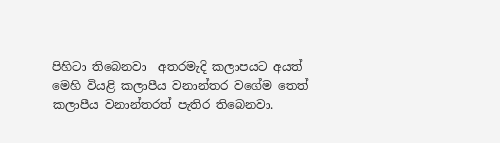පිහිටා තිබෙනවා  අතරමැදි කලාපයට අයත් මෙහි වියළි කලාපීය වනාන්තර වගේම තෙත් කලාපීය වනාන්තරත් පැතිර තිබෙනවා.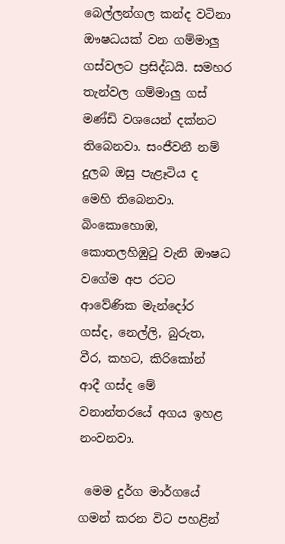බෙල්ලන්ගල කන්ද වටිනා ඖෂධයක් වන ගම්මාලු ගස්වලට ප්‍රසිද්ධයි. සමහර තැන්වල ගම්මාලු ගස් මණ්ඩි වශයෙන් දක්නට තිබෙනවා. සංජීවනී නම් දුලබ ඔසු පැළෑටිය ද මෙහි තිබෙනවා. බිංකොහොඹ, කොතලහිඹුටු වැනි ඖෂධ වගේම අප රටට ආවේණික මැන්දෝර ගස්ද, නෙල්ලි, බුරුත, වීර, කහට, කිරිකෝන් ආදී ගස්ද මේ වනාන්තරයේ අගය ඉහළ නංවනවා.

 මෙම දුර්ග මාර්ගයේ ගමන් කරන විට පහළින්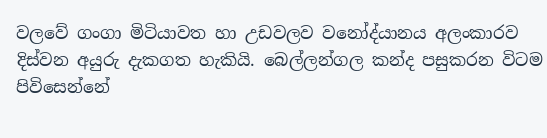වලවේ ගංගා මිටියාවත හා උඩවලව වනෝද්යානය අලංකාරව දිස්වන අයුරු දැකගත හැකියි. බෙල්ලන්ගල කන්ද පසුකරන විටම  පිවිසෙන්නේ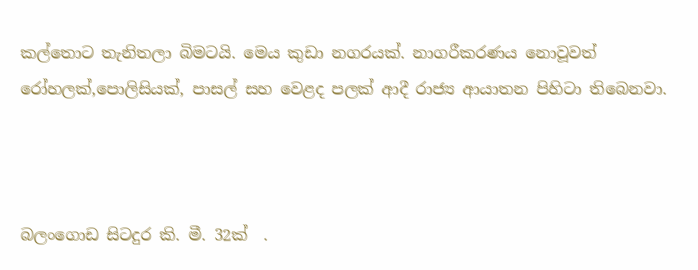කල්තොට තැනිතලා බිමටයි. මෙය කුඩා නගරයක්. නාගරීකරණය නොවූවත් රෝහලක්,පොලිසියක්, පාසල් සහ වෙළද පලක් ආදී රාජ්‍ය ආයාතන පිහිටා තිබෙනවා.



බලංගොඩ සිටදුර කි. මී. 32ක්  .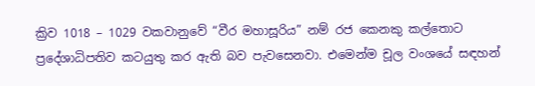ක්‍රිව 1018 – 1029 වකවානුවේ “වීර මහාසූරිය” නම් රජ කෙනකු කල්තොට ප්‍රදේශාධිපතිව කටයුතු කර ඇති බව පැව‍සෙනවා. එමෙන්ම චූල වංශයේ සඳහන්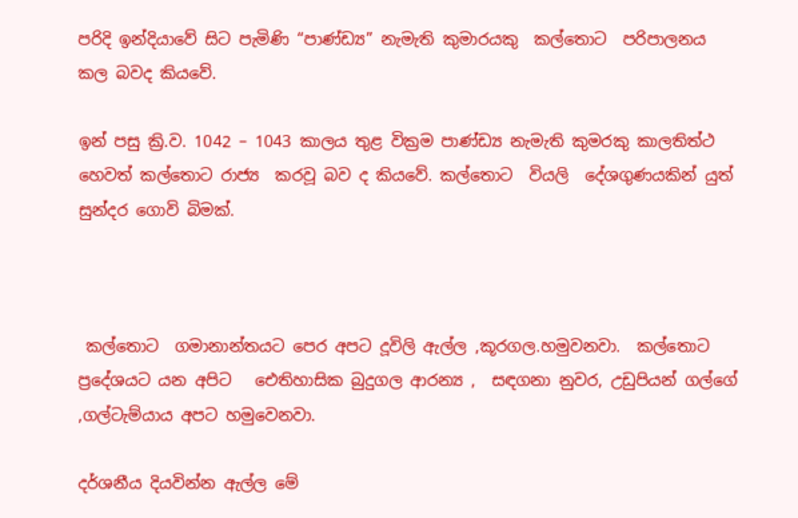පරිදි ඉන්දියාවේ සිට පැමිණි “පාණ්ඩ්‍ය” නැමැති කුමාරයකු  කල්තොට  පරිපාලනය කල බවද කියවේ.

ඉන් පසු ක්‍රි.ව. 1042 – 1043 කාලය තුළ වික්‍රම පාණ්ඩ්‍ය නැමැති කුමරකු කාලතිත්ථ හෙවත් කල්තොට රාජ්‍ය  කරවූ බව ද කියවේ. කල්තොට  වියලි  දේශගුණයකින් යුත්  සුන්දර ගොවි බිමක්.



 කල්තොට  ගමානාන්තයට පෙර අපට දූවිලි ඇල්ල ,කූරගල.හමුවනවා.  කල්තොට ප්‍රදේශයට යන අපිට   ඓතිහාසික බුදුගල ආරන්‍ය ,  සඳගනා නුවර, උඩුපියන් ගල්ගේ ,ගල්ටැම්යාය අපට හමුවෙනවා.

දර්ශනීය දියවින්න ඇල්ල මේ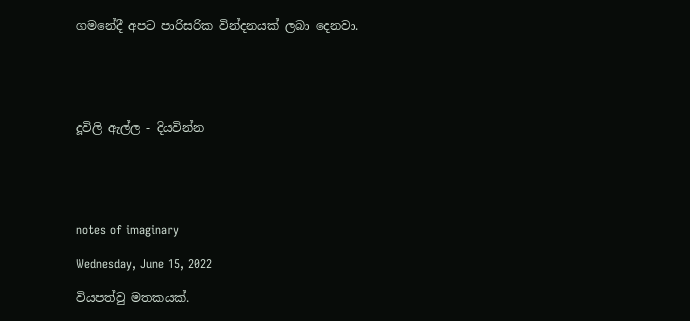ගමනේදී අපට පාරිසරික වින්දනයක් ලබා දෙනවා.





දූවිලි ඇල්ල - දියවින්න





notes of imaginary

Wednesday, June 15, 2022

වියපත්වු මතකයක්.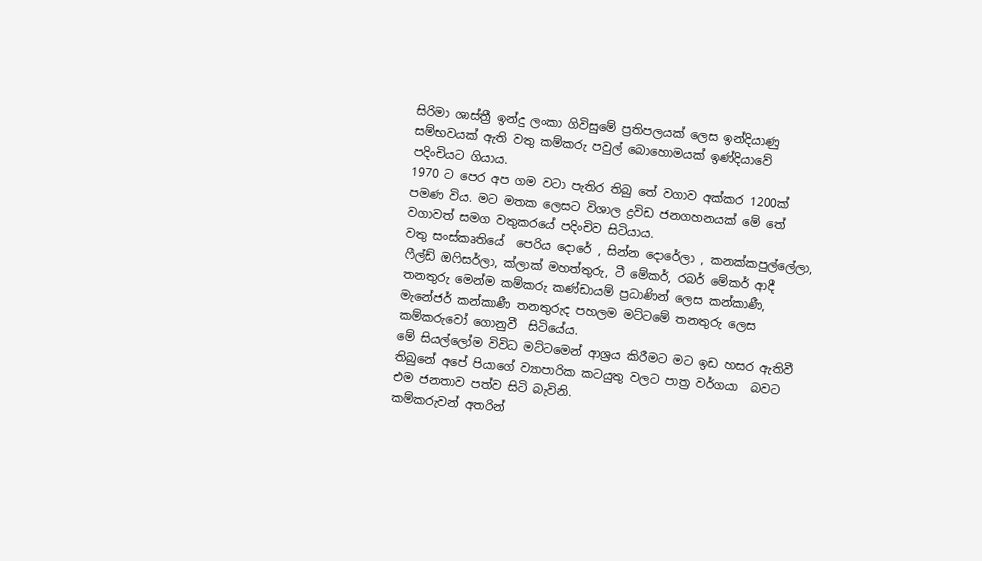සිරිමා ශාස්ත්‍රී ඉන්දු ලංකා ගිවිසුමේ ප්‍රතිපලයක් ලෙස ඉන්දියාණු සම්භවයක් ඇති වතු කම්කරු පවුල් බොහොමයක් ඉණ්දියාවේ පදිංචියට ගියාය.
1970 ට පෙර අප ගම වටා පැතිර තිබු තේ වගාව අක්කර 1200ක් පමණ විය. මට මතක ලෙසට විශාල ද්‍රවිඩ ජනගහනයක් මේ තේ වගාවත් සමග වතුකරයේ පදිංචිව සිටියාය.
වතු සංස්කෘතියේ  පෙරිය දොරේ , සින්න දොරේලා , කනක්කපුල්ලේලා, ෆීල්ඩ් ඔෆිසර්ලා, ක්ලාක් මහත්තුරු, ටී මේකර්, රබර් මේකර් ආදී තනතුරු මෙන්ම කම්කරු කණ්ඩායම් ප්‍රධාණින් ලෙස කන්කාණී, මැනේජර් කන්කාණී තනතුරුද පහලම මට්ටමේ තනතුරු ලෙස කම්කරුවෝ ගොනුවී  සිටියේය.
මේ සියල්ලෝම විවිධ මට්ටමෙන් ආශ්‍රය කිරීමට මට ඉඩ හසර ඇතිවී තිබුනේ අපේ පියාගේ ව්‍යාපාරික කටයුතු වලට පාත්‍ර වර්ගයා  බවට එම ජනතාව පත්ව සිටි බැවිනි.
කම්කරුවන් අතරින්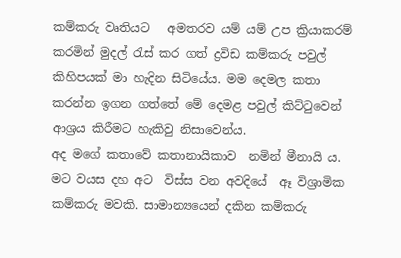කම්කරු වෘතියට   අමතරව යම් යම් උප ක්‍රියාකරම් කරමින් මුදල් රැස් කර ගත් ද්‍රවිඩ කම්කරු පවුල් කිහිපයක් මා හැදින සිටියේය. මම දෙමල කතා කරන්න ඉගන ගත්තේ මේ දෙමළ පවුල් කිට්ටුවෙන් ආශ්‍රය කිරීමට හැකිවු නිසාවෙන්ය.
අද මගේ කතාවේ කතානායිකාව  නමින් මීනායි ය. මට වයස දහ අට  විස්ස වන අවදියේ  ඈ විශ්‍රාමික කම්කරු මවකි. සාමාන්‍යයෙන් දකින කම්කරු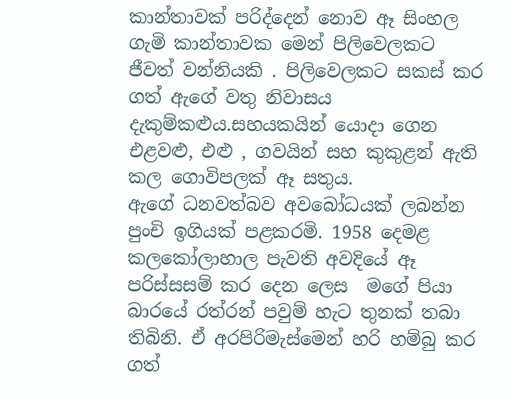කාන්තාවක් පරිද්දෙන් නොව ඈ සිංහල ගැමි කාන්තාවක මෙන් පිලිවෙලකට ජීවත් වන්නියකි . පිලිවෙලකට සකස් කර ගත් ඇගේ වතු නිවාසය දැකුම්කළුය.සහයකයින් යොදා ගෙන එළවළු, එළු , ගවයින් සහ කුකුළන් ඇති කල ගොවිපලක් ඈ සතුය.
ඇගේ ධනවත්බව අවබෝධයක් ලබන්න පුංචි ඉගියක් පළකරමි. 1958 දෙමළ කලකෝලාහාල පැවති අවදියේ ඈ පරිස්සසම් කර දෙන ලෙස  මගේ පියා බාරයේ රත්රන් පවුම් හැට තුනක් තබා තිබිනි. ඒ අරපිරිමැස්මෙන් හරි හම්බු කර ගත්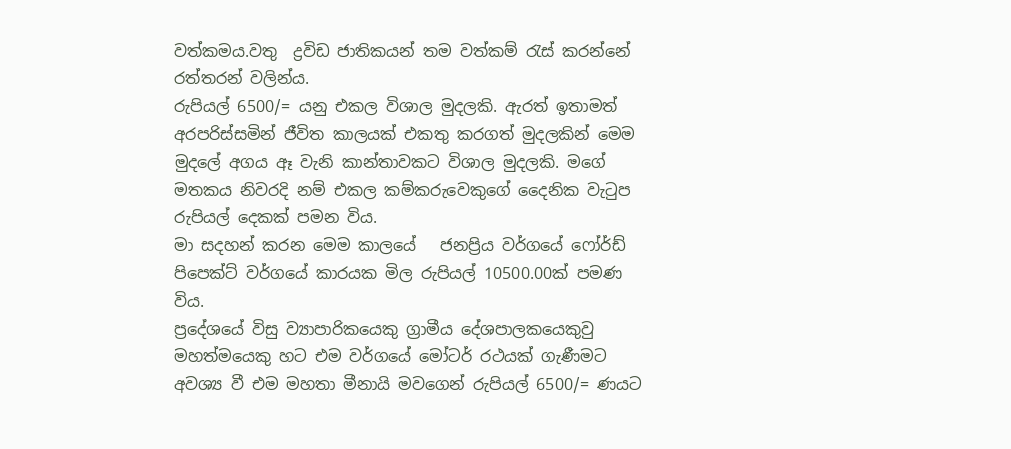වත්කමය.වතු  ද්‍රවිඩ ජාතිකයන් තම වත්කම් රැස් කරන්නේ රත්තරන් වලින්ය.
රුපියල් 6500/= යනු එකල විශාල මුදලකි. ඇරත් ඉතාමත් අරපරිස්සමින් ජීවිත කාලයක් එකතු කරගත් මුදලකින් මෙම මුදලේ අගය ඈ වැනි කාන්තාවකට විශාල මුදලකි. මගේ මතකය නිවරදි නම් එකල කම්කරුවෙකුගේ දෛනික වැටුප රුපියල් දෙකක් පමන විය.
මා සදහන් කරන මෙම කාලයේ   ජනප්‍රිය වර්ගයේ ෆෝර්ඩ් පිපෙක්ට් වර්ගයේ කාරයක මිල රුපියල් 10500.00ක් පමණ විය.
ප්‍රදේශයේ විසු ව්‍යාපාරිකයෙකු ග්‍රාමීය දේශපාලකයෙකුවු මහත්මයෙකු හට එම වර්ගයේ මෝටර් රථයක් ගැණීමට අවශ්‍ය වී එම මහතා මීනායි මවගෙන් රුපියල් 6500/= ණයට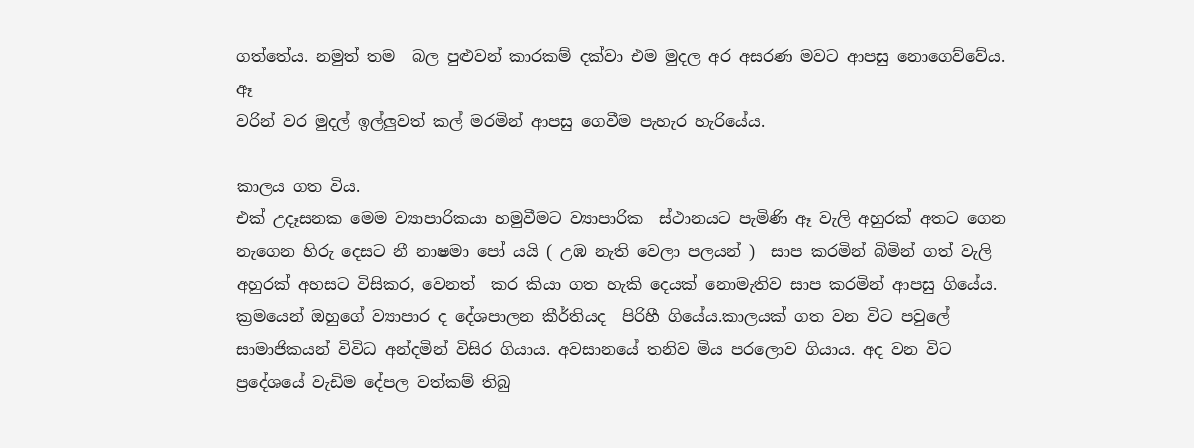ගත්තේය. නමුත් තම  බල පුළුවන් කාරකම් දක්වා එම මුදල අර අසරණ මවට ආපසු නොගෙව්වේය. ඈ
වරින් වර මුදල් ඉල්ලුවත් කල් මරමින් ආපසු ගෙවීම පැහැර හැරියේය.

කාලය ගත විය.
එක් උදෑසනක මෙම ව්‍යාපාරිකයා හමුවීමට ව්‍යාපාරික  ස්ථානයට පැමිණි ඈ වැලි අහුරක් අතට ගෙන නැගෙන හිරු දෙසට නී නාෂමා පෝ යයි ( උඹ නැති වෙලා පලයන් )  සාප කරමින් බිමින් ගත් වැලි අහුරක් අහසට විසිකර, වෙනත්  කර කියා ගත හැකි දෙයක් නොමැතිව සාප කරමින් ආපසු ගියේය.
ක්‍රමයෙන් ඔහුගේ ව්‍යාපාර ද දේශපාලන කීර්තියද  පිරිහී ගියේය.කාලයක් ගත වන විට පවුලේ සාමාජිකයන් විවිධ අන්දමින් විසිර ගියාය. අවසානයේ තනිව මිය පරලොව ගියාය. අද වන විට ප්‍රදේශයේ වැඩිම දේපල වත්කම් තිබු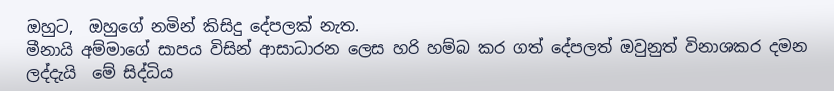ඔහුට,  ඔහුගේ නමින් කිසිදු දේපලක් නැත.
මීනායි අම්මාගේ සාපය විසින් ආසාධාරන ලෙස හරි හම්බ කර ගත් දේපලත් ඔවුනුත් විනාශකර දමන ලද්දැයි  මේ සිද්ධිය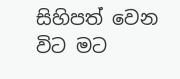සිහිපත් වෙන විට මට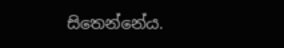සිතෙන්නේය.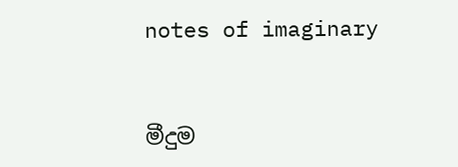notes of imaginary


මීදුම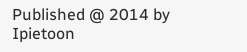Published @ 2014 by Ipietoon